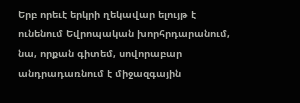Երբ որեւէ երկրի ղեկավար ելույթ է ունենում Եվրոպական խորհրդարանում, նա, որքան գիտեմ, սովորաբար անդրադառնում է միջազգային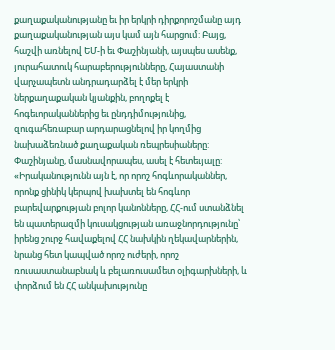քաղաքականությանը եւ իր երկրի դիրքորոշմանը այդ քաղաքականության այս կամ այն հարցում: Բայց, հաշվի առնելով ԵՄ-ի եւ Փաշինյանի, այսպես ասենք, յուրահատուկ հարաբերությունները, Հայաստանի վարչապետն անդրադարձել է մեր երկրի ներքաղաքական կյանքին, բողոքել է հոգեւորականներից եւ ընդդիմությունից, զուգահեռաբար արդարացնելով իր կողմից նախաձեռնած քաղաքական ռեպրեսիաները:
Փաշինյանը, մասնավորապես, ասել է հետեւյալը: «Իրականությունն այն է, որ որոշ հոգևորականներ, որոնք ցինիկ կերպով խախտել են հոգևոր բարեվարքության բոլոր կանոնները, ՀՀ-ում ստանձնել են պատերազմի կուսակցության առաջնորդությունը՝ իրենց շուրջ հավաքելով ՀՀ նախկին ղեկավարներին, նրանց հետ կապված որոշ ուժերի, որոշ ռուսաստանաբնակ և բելառուսամետ օլիգարխների, և փորձում են ՀՀ անկախությունը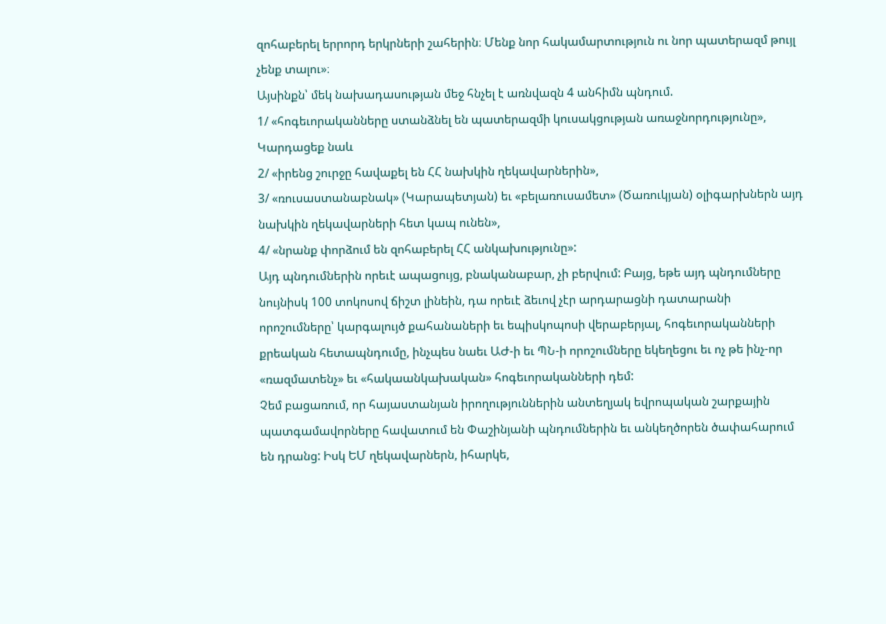զոհաբերել երրորդ երկրների շահերին։ Մենք նոր հակամարտություն ու նոր պատերազմ թույլ չենք տալու»։
Այսինքն՝ մեկ նախադասության մեջ հնչել է առնվազն 4 անհիմն պնդում.
1/ «հոգեւորականները ստանձնել են պատերազմի կուսակցության առաջնորդությունը»,
Կարդացեք նաև
2/ «իրենց շուրջը հավաքել են ՀՀ նախկին ղեկավարներին»,
3/ «ռուսաստանաբնակ» (Կարապետյան) եւ «բելառուսամետ» (Ծառուկյան) օլիգարխներն այդ նախկին ղեկավարների հետ կապ ունեն»,
4/ «նրանք փորձում են զոհաբերել ՀՀ անկախությունը»:
Այդ պնդումներին որեւէ ապացույց, բնականաբար, չի բերվում: Բայց, եթե այդ պնդումները նույնիսկ 100 տոկոսով ճիշտ լինեին, դա որեւէ ձեւով չէր արդարացնի դատարանի որոշումները՝ կարգալույծ քահանաների եւ եպիսկոպոսի վերաբերյալ, հոգեւորականների քրեական հետապնդումը, ինչպես նաեւ ԱԺ-ի եւ ՊՆ-ի որոշումները եկեղեցու եւ ոչ թե ինչ-որ «ռազմատենչ» եւ «հակաանկախական» հոգեւորականների դեմ:
Չեմ բացառում, որ հայաստանյան իրողություններին անտեղյակ եվրոպական շարքային պատգամավորները հավատում են Փաշինյանի պնդումներին եւ անկեղծորեն ծափահարում են դրանց: Իսկ ԵՄ ղեկավարներն, իհարկե,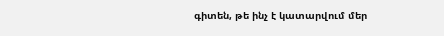գիտեն, թե ինչ է կատարվում մեր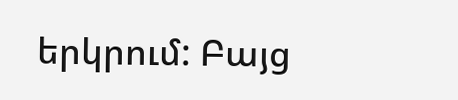երկրում: Բայց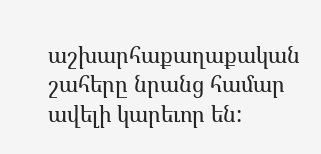աշխարհաքաղաքական շահերը նրանց համար ավելի կարեւոր են: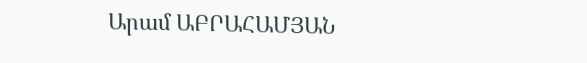Արամ ԱԲՐԱՀԱՄՅԱՆ